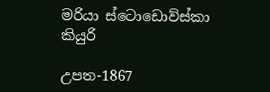මරියා ස්ටොඩොව්ස්කා කියුරි

උපත-1867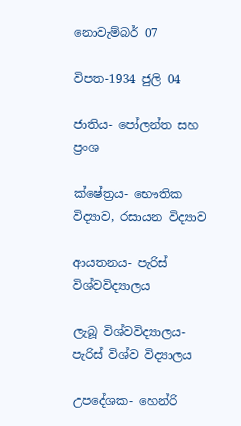නොවැම්බර් 07

විපත-1934 ජුලි 04

ජාතිය- පෝලන්ත සහ ප්‍රංශ

ක්ෂේත්‍රය- භෞතික විද්‍යාව, රසායන විද්‍යාව

ආයතනය- පැරිස් විශ්වවිද්‍යාලය

ලැබූ විශ්වවිද්‍යාලය- පැරිස් විශ්ව විද්‍යාලය

උපදේශක- හෙන්රි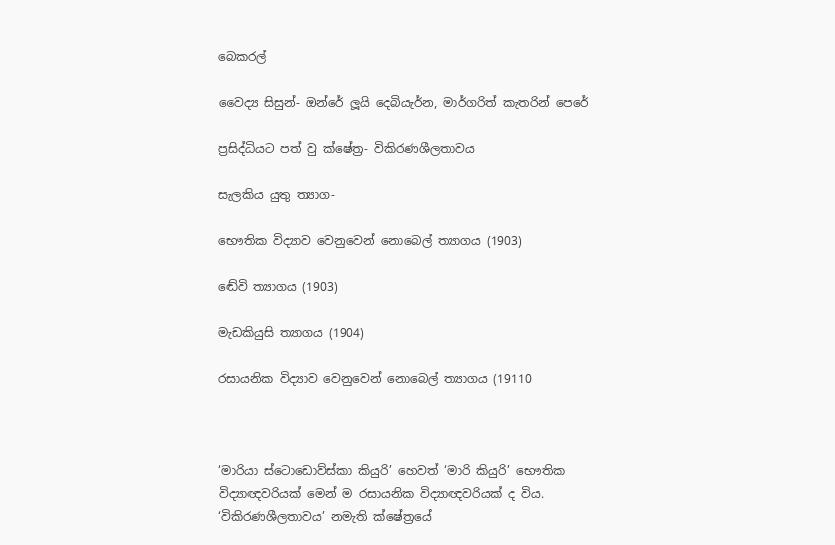බෙකරල්

වෛද්‍ය සිසුන්- ඔන්රේ ලූයි දෙබියැර්න, මාර්ගරිත් කැතරින් පෙරේ

ප්‍රසිද්ධියට පත් වු ක්ෂේත්‍ර- විකිරණශීලතාවය

සැලකිය යුතු ත්‍යාග-

භෞතික විද්‍යාව වෙනුවෙන් නොබෙල් ත්‍යාගය (1903)

ඬේවි ත්‍යාගය (1903)

මැඩකියුසි ත්‍යාගය (1904)

රසායනික විද්‍යාව වෙනුවෙන් නොබෙල් ත්‍යාගය (19110



‘මාරියා ස්ටොඩොව්ස්කා කියුරි’ හෙවත් ‘මාරි කියුරි’ භෞතික විද්‍යාඥවරියක් මෙන් ම රසායනික විද්‍යාඥවරියක් ද විය. ‘විකිරණශීලතාවය’ නමැති ක්ෂේත්‍රයේ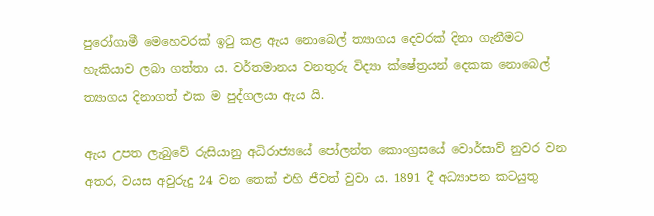පුරෝගාමී මෙහෙවරක් ඉටු කළ ඇය නොබෙල් ත්‍යාගය දෙවරක් දිනා ගැනීමට හැකියාව ලබා ගත්තා ය. වර්තමානය වනතුරු විද්‍යා ක්ෂේත්‍රයන් දෙකක නොබෙල් ත්‍යාගය දිනාගත් එක ම පුද්ගලයා ඇය යි.

ඇය උපත ලැබුවේ රුසියානු අධිරාජ්‍යයේ පෝලන්ත කොංග්‍රසයේ වොර්සාව් නුවර වන අතර, වයස අවුරුදු 24 වන තෙක් එහි ජීවත් වුවා ය. 1891 දී අධ්‍යාපන කටයුතු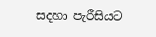සදහා පැරීසියට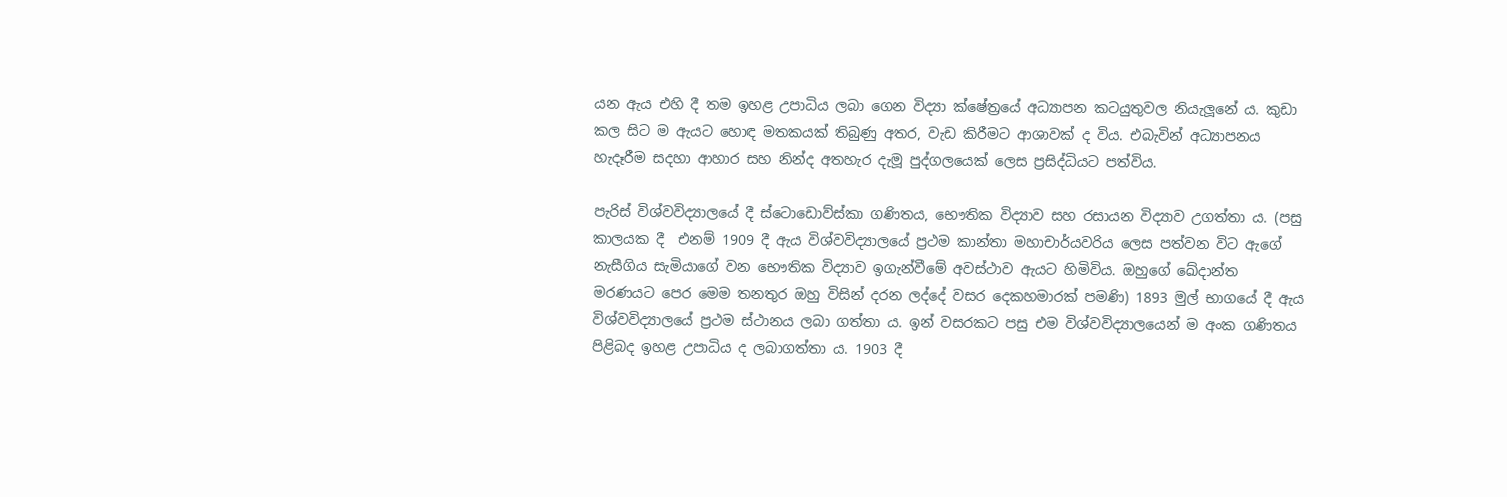යන ඇය එහි දී තම ඉහළ උපාධිය ලබා ගෙන විද්‍යා ක්ෂේත්‍රයේ අධ්‍යාපන කටයුතුවල නියැලූනේ ය. කුඩා කල සිට ම ඇයට හොඳ මතකයක් තිබුණු අතර, වැඩ කිරීමට ආශාවක් ද විය. එබැවින් අධ්‍යාපනය හැදෑරීම සදහා ආහාර සහ නින්ද අතහැර දැමූ පුද්ගලයෙක් ලෙස ප්‍රසිද්ධියට පත්විය.

පැරිස් විශ්වවිද්‍යාලයේ දී ස්ටොඩොව්ස්කා ගණිතය, භෞතික විද්‍යාව සහ රසායන විද්‍යාව උගත්තා ය. (පසු කාලයක දී  එනම් 1909 දී ඇය විශ්වවිද්‍යාලයේ ප්‍රථම කාන්තා මහාචාර්යවරිය ලෙස පත්වන විට ඇගේ නැසීගිය සැමියාගේ වන භෞතික විද්‍යාව ඉගැන්වීමේ අවස්ථාව ඇයට හිමිවිය. ඔහුගේ ඛේදාන්ත මරණයට පෙර මෙම තනතුර ඔහු විසින් දරන ලද්දේ වසර දෙකහමාරක් පමණි) 1893 මුල් භාගයේ දී ඇය විශ්වවිද්‍යාලයේ ප්‍රථම ස්ථානය ලබා ගත්තා ය. ඉන් වසරකට පසු එම විශ්වවිද්‍යාලයෙන් ම අංක ගණිතය පිළිබද ඉහළ උපාධිය ද ලබාගත්තා ය. 1903 දී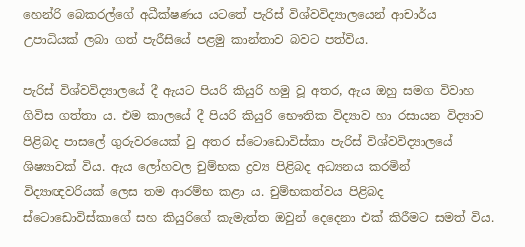හෙන්රි බෙකරල්ගේ අධීක්ෂණය යටතේ පැරිස් විශ්වවිද්‍යාලයෙන් ආචාර්ය උපාධියක් ලබා ගත් පැරීසියේ පළමු කාන්තාව බවට පත්විය.

පැරිස් විශ්වවිද්‍යාලයේ දී ඇයට පියරි කියුරි හමු වූ අතර, ඇය ඔහු සමග විවාහ ගිවිස ගත්තා ය. එම කාලයේ දී පියරි කියුරි භෞතික විද්‍යාව හා රසායන විද්‍යාව පිළිබද පාසලේ ගුරුවරයෙක් වු අතර ස්ටොඩොවිස්කා පැරිස් විශ්වවිද්‍යාලයේ ශිෂ්‍යාවක් විය. ඇය ලෝහවල චුම්භක ද්‍රව්‍ය පිළිබද අධ්‍යනය කරමින් විද්‍යාඥවරියක් ලෙස තම ආරම්භ කළා ය. චුම්භකත්වය පිළිබද ස්ටොඩොවිස්කාගේ සහ කියුරිගේ කැමැත්ත ඔවුන් දෙදෙනා එක් කිරීමට සමත් විය.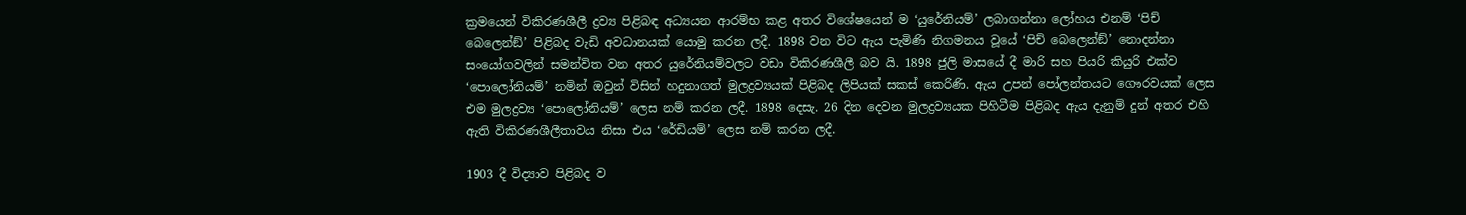ක්‍රමයෙන් විකිරණශීලී ද්‍රව්‍ය පිළිබඳ අධ්‍යයන ආරම්භ කළ අතර විශේෂයෙන් ම ‘යුරේනියම්’ ලබාගන්නා ලෝහය එනම් ‘පිච් බෙලෙන්ඞ්’ පිළිබද වැඩි අවධානයක් යොමු කරන ලදී. 1898 වන විට ඇය පැමිණි නිගමනය වූයේ ‘පිච් බෙලෙන්ඞ්’ නොදන්නා සංයෝගවලින් සමන්විත වන අතර යුරේනියම්වලට වඩා විකිරණශීලී බව යි. 1898 ජුලි මාසයේ දී මාරි සහ පියරි කියුරි එක්ව ‘පොලෝනියම්’ නමින් ඔවුන් විසින් හදුනාගත් මුලද්‍රව්‍යයක් පිළිබද ලිපියක් සකස් කෙරිණි. ඇය උපන් පෝලන්තයට ගෞරවයක් ලෙස එම මුලද්‍රව්‍ය ‘පොලෝනියම්’ ලෙස නම් කරන ලදී. 1898 දෙසැ. 26 දින දෙවන මුලද්‍රව්‍යයක පිහිටීම පිළිබද ඇය දැනුම් දුන් අතර එහි ඇති විකිරණශීලීතාවය නිසා එය ‘රේඩියම්’ ලෙස නම් කරන ලදී.

1903 දී විද්‍යාව පිළිබද ව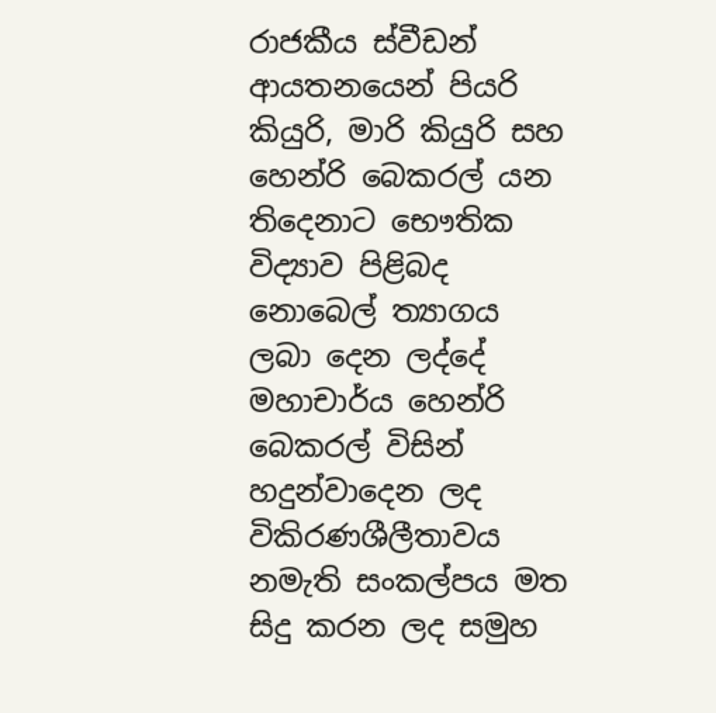රාජකීය ස්වීඩන් ආයතනයෙන් පියරි කියුරි, මාරි කියුරි සහ හෙන්රි බෙකරල් යන තිදෙනාට භෞතික විද්‍යාව පිළිබද නොබෙල් ත්‍යාගය ලබා දෙන ලද්දේ මහාචාර්ය හෙන්රි බෙකරල් විසින් හදුන්වාදෙන ලද විකිරණශීලීතාවය නමැති සංකල්පය මත සිදු කරන ලද සමුහ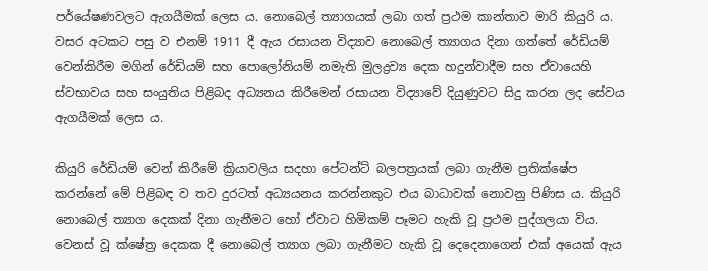පර්යේෂණවලට ඇගයීමක් ලෙස ය. නොබෙල් ත්‍යාගයක් ලබා ගත් ප්‍රථම කාන්තාව මාරි කියුරි ය. වසර අටකට පසු ව එනම් 1911 දී ඇය රසායන විද්‍යාව නොබෙල් ත්‍යාගය දිනා ගත්තේ රේඩියම් වෙන්කිරීම මගින් රේඩියම් සහ පොලෝනියම් නමැති මුලද්‍රව්‍ය දෙක හදුන්වාදීම සහ ඒවායෙහි ස්වභාවය සහ සංයුතිය පිළිබද අධ්‍යනය කිරීමෙන් රසායන විද්‍යාවේ දියුණුවට සිදු කරන ලද සේවය ඇගයීමක් ලෙස ය.

කියුරි රේඩියම් වෙන් කිරීමේ ක්‍රියාවලිය සදහා පේටන්ට් බලපත්‍රයක් ලබා ගැනීම ප්‍රතික්ෂේප කරන්නේ මේ පිළිබඳ ව තව දුරටත් අධ්‍යයනය කරන්නකුට එය බාධාවක් නොවනු පිණිස ය. කියුරි නොබෙල් ත්‍යාග දෙකක් දිනා ගැනීමට හෝ ඒවාට හිමිකම් පෑමට හැකි වූ ප්‍රථම පුද්ගලයා විය. වෙනස් වූ ක්ෂේත්‍ර දෙකක දී නොබෙල් ත්‍යාග ලබා ගැනීමට හැකි වූ දෙදෙනාගෙන් එක් අයෙක් ඇය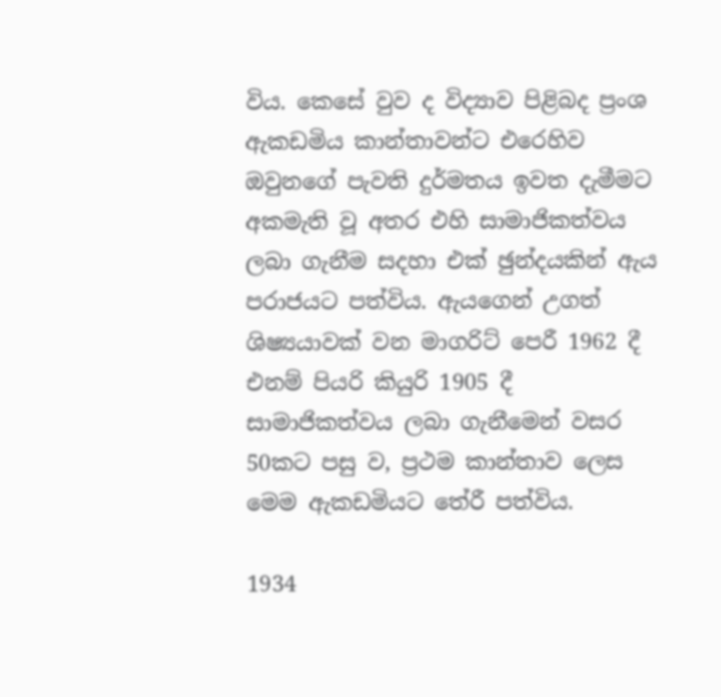විය. කෙසේ වුව ද විද්‍යාව පිළිබද ප්‍රංශ ඇකඩමිය කාන්තාවන්ට එරෙහිව ඔවුනගේ පැවති දුර්මතය ඉවත දැමීමට අකමැති වූ අතර එහි සාමාජිකත්වය ලබා ගැනීම සදහා එක් ඡුන්දයකින් ඇය පරාජයට පත්විය. ඇයගෙන් උගත් ශිෂ්‍යයාවක් වන මාගරිට් පෙරී 1962 දී එනම් පියරි කියුරි 1905 දී සාමාජිකත්වය ලබා ගැනීමෙන් වසර 50කට පසු ව, ප්‍රථම කාන්තාව ලෙස මෙම ඇකඩමියට තේරී පත්විය.

1934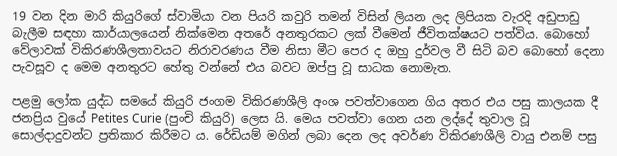19 වන දින මාරි කියුරිගේ ස්වාමියා වන පියරි කවුරි තමන් විසින් ලියන ලද ලිපියක වැරදි අඩුපාඩු බැලීම සඳහා කාර්යාලයෙන් නික්මෙන අතරේ අනතුරකට ලක් වීමෙන් ජීවිතක්ෂයට පත්විය. බොහෝ වේලාවක් විකිරණශීලතාවයට නිරාවරණය වීම නිසා මීට පෙර ද ඔහු දුර්වල වී සිටි බව බොහෝ දෙනා පැවසූව ද මෙම අනතුරට හේතු වන්නේ එය බවට ඔප්පු වූ සාධක නොමැත.

පළමු ලෝක යුද්ධ සමයේ කියුරි ජංගම විකිරණශීලි අංශ පවත්වාගෙන ගිය අතර එය පසු කාලයක දී ජනප්‍රිය වුයේ Petites Curie (පුංචි කියුරි) ලෙස යි. මෙය පවත්වා ගෙන යන ලද්දේ තුවාල වූ සොල්දාදුවන්ට ප්‍රතිකාර කිරීමට ය. රේඩියම් මගින් ලබා දෙන ලද අවර්ණ විකිරණශීලි වායු එනම් පසු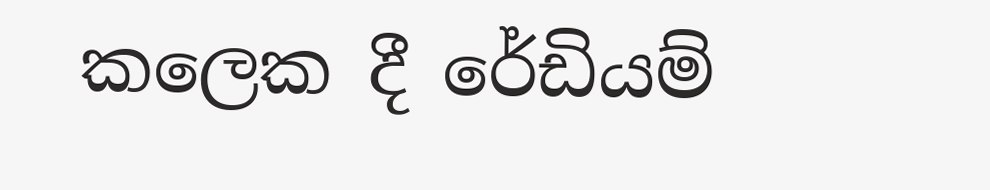කලෙක දී රේඩියම්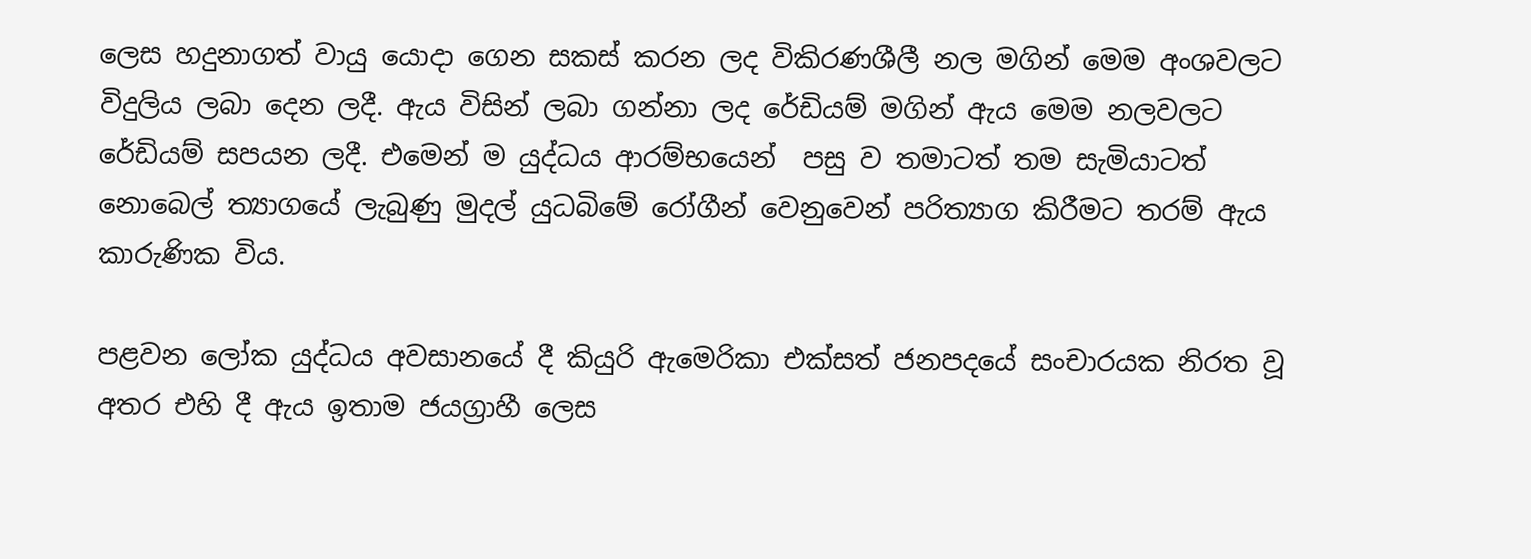ලෙස හදුනාගත් වායු යොදා ගෙන සකස් කරන ලද විකිරණශීලී නල මගින් මෙම අංශවලට විදුලිය ලබා දෙන ලදී. ඇය විසින් ලබා ගන්නා ලද රේඩියම් මගින් ඇය මෙම නලවලට රේඩියම් සපයන ලදී. එමෙන් ම යුද්ධය ආරම්භයෙන්  පසු ව තමාටත් තම සැමියාටත් නොබෙල් ත්‍යාගයේ ලැබුණු මුදල් යුධබිමේ රෝගීන් වෙනුවෙන් පරිත්‍යාග කිරීමට තරම් ඇය කාරුණික විය.

පළවන ලෝක යුද්ධය අවසානයේ දී කියුරි ඇමෙරිකා එක්සත් ජනපදයේ සංචාරයක නිරත වූ අතර එහි දී ඇය ඉතාම ජයග්‍රාහී ලෙස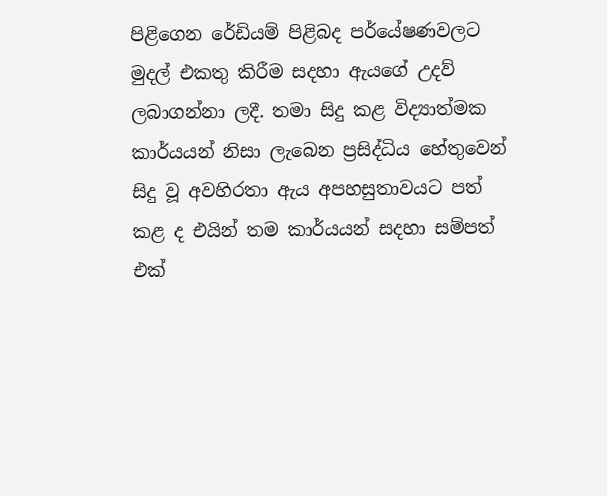පිළිගෙන රේඩියම් පිළිබද පර්යේෂණවලට මුදල් එකතු කිරීම සදහා ඇයගේ උදව් ලබාගන්නා ලදී. තමා සිදු කළ විද්‍යාත්මක කාර්යයන් නිසා ලැබෙන ප්‍රසිද්ධිය හේතුවෙන් සිදු වූ අවහිරතා ඇය අපහසුතාවයට පත් කළ ද එයින් තම කාර්යයන් සදහා සම්පත් එක්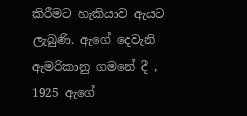කිරීමට හැකියාව ඇයට ලැබුණි. ඇගේ දෙවැනි ඇමරිකානු ගමනේ දී , 1925 ඇගේ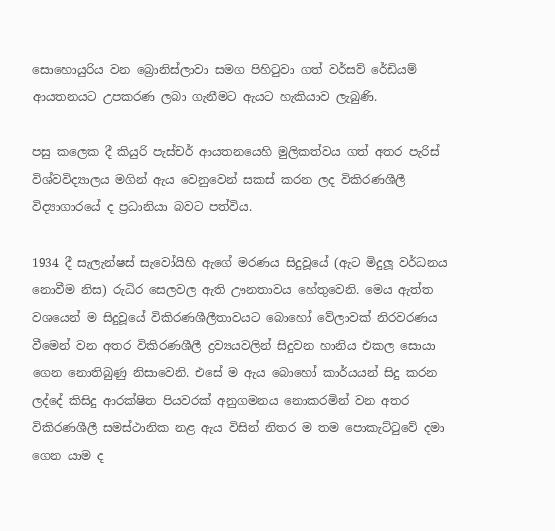සොහොයුරිය වන බ්‍රොනිස්ලාවා සමග පිහිටුවා ගත් වර්සව් රේඩියම් ආයතනයට උපකරණ ලබා ගැනීමට ඇයට හැකියාව ලැබුණි.

පසු කලෙක දී කියුරි පැස්චර් ආයතනයෙහි මුලිකත්වය ගත් අතර පැරිස් විශ්වවිද්‍යාලය මගින් ඇය වෙනුවෙන් සකස් කරන ලද විකිරණශීලී විද්‍යාගාරයේ ද ප්‍රධානියා බවට පත්විය.

1934 දී සැලැන්ෂස් සැවෝයිහි ඇගේ මරණය සිදුවූයේ (ඇට මිදුලූ වර්ධනය නොවීම නිස) රුධිර සෙලවල ඇති ඌනතාවය හේතුවෙනි. මෙය ඇත්ත වශයෙන් ම සිදුවූයේ විකිරණශීලීතාවයට බොහෝ වේලාවක් නිරවරණය වීමෙන් වන අතර විකිරණශීලී ද්‍රව්‍යයවලින් සිදුවන හානිය එකල සොයා ගෙන නොතිබුණු නිසාවෙනි. එසේ ම ඇය බොහෝ කාර්යයන් සිදු කරන ලද්දේ කිසිදු ආරක්ෂිත පියවරක් අනුගමනය නොකරමින් වන අතර විකිරණශීලී සමස්ථානික නළ ඇය විසින් නිතර ම තම පොකැට්ටුවේ දමා ගෙන යාම ද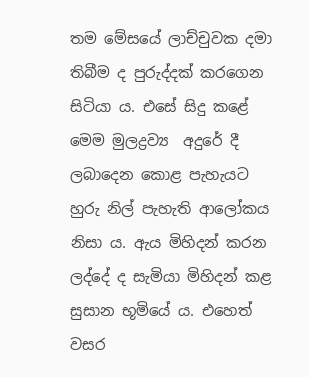තම මේසයේ ලාච්චුවක දමා තිබීම ද පුරුද්දක් කරගෙන සිටියා ය. එසේ සිදු කළේ මෙම මුලද්‍රව්‍ය  අදුරේ දී ලබාදෙන කොළ පැහැයට හුරු නිල් පැහැති ආලෝකය නිසා ය. ඇය මිහිදන් කරන ලද්දේ ද සැමියා මිහිදන් කළ සුසාන භූමියේ ය. එහෙත් වසර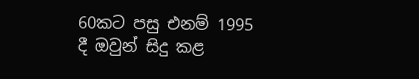60කට පසු එනම් 1995 දී ඔවුන් සිදු කළ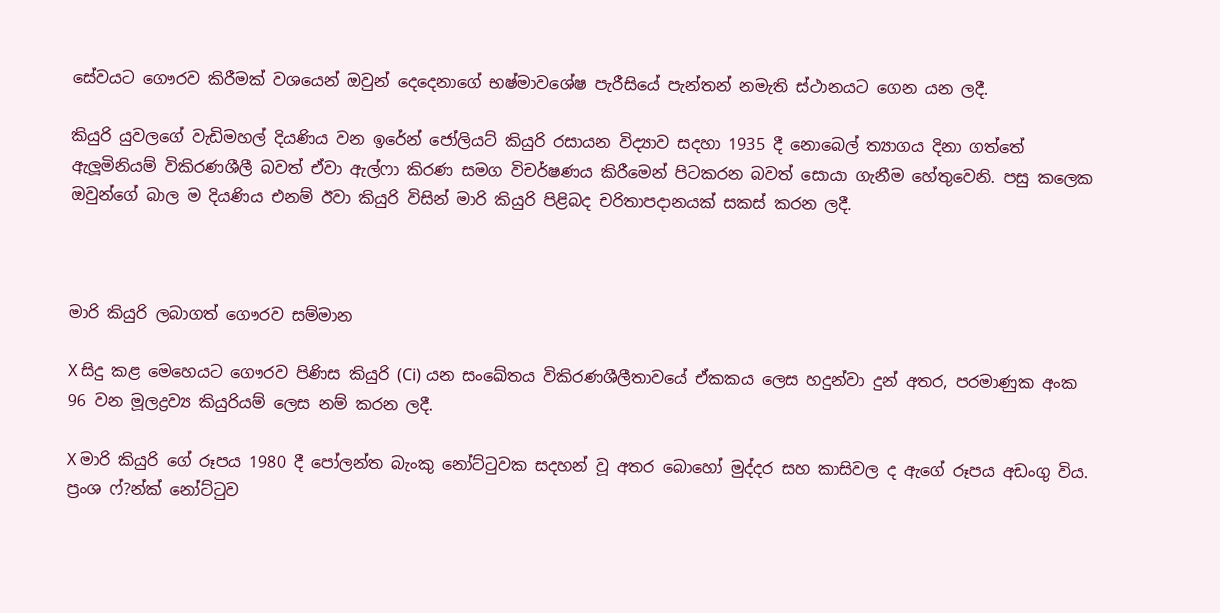සේවයට ගෞරව කිරීමක් වශයෙන් ඔවුන් දෙදෙනාගේ භෂ්මාවශේෂ පැරීසියේ පැන්තන් නමැති ස්ථානයට ගෙන යන ලදී.

කියුරි යුවලගේ වැඩිමහල් දියණිය වන ඉරේන් ජෝලියට් කියුරි රසායන විද්‍යාව සදහා 1935 දී නොබෙල් ත්‍යාගය දිනා ගත්තේ ඇලූමිනියම් විකිරණශීලී බවත් ඒවා ඇල්ෆා කිරණ සමග විචර්ෂණය කිරීමෙන් පිටකරන බවත් සොයා ගැනීම හේතුවෙනි. පසු කලෙක ඔවුන්ගේ බාල ම දියණිය එනම් ඊවා කියුරි විසින් මාරි කියුරි පිළිබද චරිතාපදානයක් සකස් කරන ලදී.



මාරි කියුරි ලබාගත් ගෞරව සම්මාන

X සිදු කළ මෙහෙයට ගෞරව පිණිස කියුරි (Ci) යන සංඛේතය විකිරණශීලීතාවයේ ඒකකය ලෙස හදුන්වා දුන් අතර, පරමාණුක අංක 96 වන මූලද්‍රව්‍ය කියුරියම් ලෙස නම් කරන ලදී.

X මාරි කියුරි ගේ රූපය 1980 දී පෝලන්ත බැංකු නෝට්ටුවක සදහන් වූ අතර බොහෝ මුද්දර සහ කාසිවල ද ඇගේ රූපය අඩංගු විය. ප්‍රංශ ෆ්?න්ක් නෝට්ටුව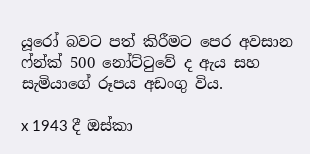යූරෝ බවට පත් කිරීමට පෙර අවසාන ෆ්න්ක් 500 නෝට්ටුවේ ද ඇය සහ සැමියාගේ රූපය අඩංගු විය.

x 1943 දී ඔස්කා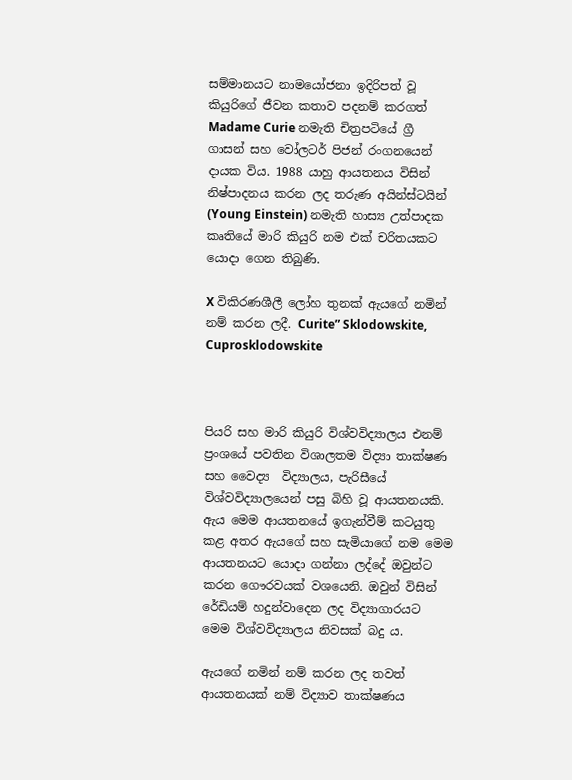සම්මානයට නාමයෝජනා ඉදිරිපත් වූ කියුරිගේ ජීවන කතාව පදනම් කරගත් Madame Curie නමැති චිත්‍රපටියේ ග්‍රී ගාසන් සහ වෝලටර් පිජන් රංගනයෙන් දායක විය. 1988 යාහු ආයතනය විසින් නිෂ්පාදනය කරන ලද තරුණ අයින්ස්ටයින් (Young Einstein) නමැති හාස්‍ය උත්පාදක කෘතියේ මාරි කියුරි නම එක් චරිතයකට යොදා ගෙන තිබුණි.

X විකිරණශීලී ලෝහ තුනක් ඇයගේ නමින් නම් කරන ලදී. Curite” Sklodowskite, Cuprosklodowskite



පියරි සහ මාරි කියුරි විශ්වවිද්‍යාලය එනම් ප්‍රංශයේ පවතින විශාලතම විද්‍යා තාක්ෂණ සහ වෛද්‍ය  විද්‍යාලය, පැරිසීයේ විශ්වවිද්‍යාලයෙන් පසු බිහි වූ ආයතනයකි. ඇය මෙම ආයතනයේ ඉගැන්වීම් කටයුතු කළ අතර ඇයගේ සහ සැමියාගේ නම මෙම ආයතනයට යොදා ගන්නා ලද්දේ ඔවුන්ට කරන ගෞරවයක් වශයෙනි. ඔවුන් විසින් රේඩියම් හදුන්වාදෙන ලද විද්‍යාගාරයට මෙම විශ්වවිද්‍යාලය නිවසක් බදු ය.

ඇයගේ නමින් නම් කරන ලද තවත් ආයතනයක් නම් විද්‍යාව තාක්ෂණය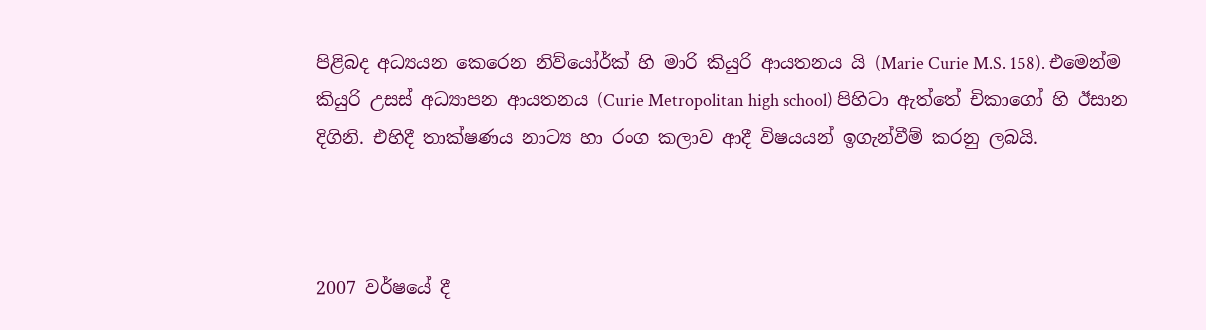පිළිබද අධ්‍යයන කෙරෙන නිව්යෝර්ක් හි මාරි කියුරි ආයතනය යි (Marie Curie M.S. 158). එමෙන්ම කියුරි උසස් අධ්‍යාපන ආයතනය (Curie Metropolitan high school) පිහිටා ඇත්තේ චිකාගෝ හි ඊසාන දිගිනි. එහිදී තාක්ෂණය නාට්‍ය හා රංග කලාව ආදී විෂයයන් ඉගැන්වීම් කරනු ලබයි.



2007 වර්ෂයේ දී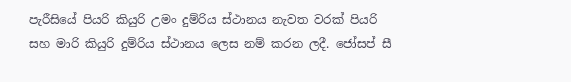පැරීසියේ පියරි කියුරි උමං දුම්රිය ස්ථානය නැවත වරක් පියරි සහ මාරි කියුරි දුම්රිය ස්ථානය ලෙස නම් කරන ලදී. ජෝසප් සී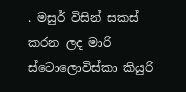. මසුර් විසින් සකස් කරන ලද මාරි ස්ටොලොවිස්කා කියුරි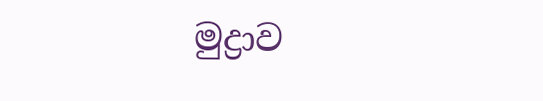මුද්‍රාව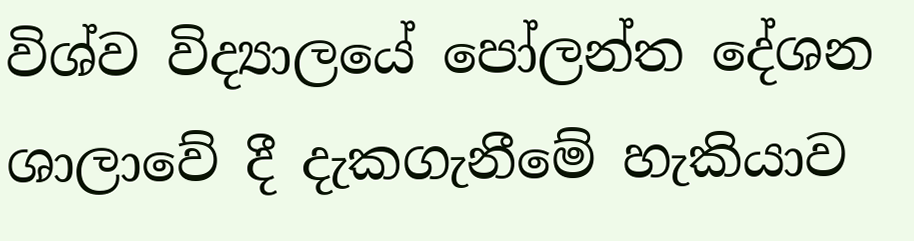විශ්ව විද්‍යාලයේ පෝලන්ත දේශන ශාලාවේ දී දැකගැනීමේ හැකියාව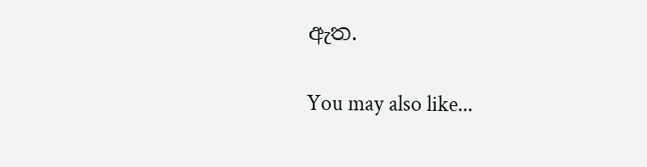ඇත.

You may also like...